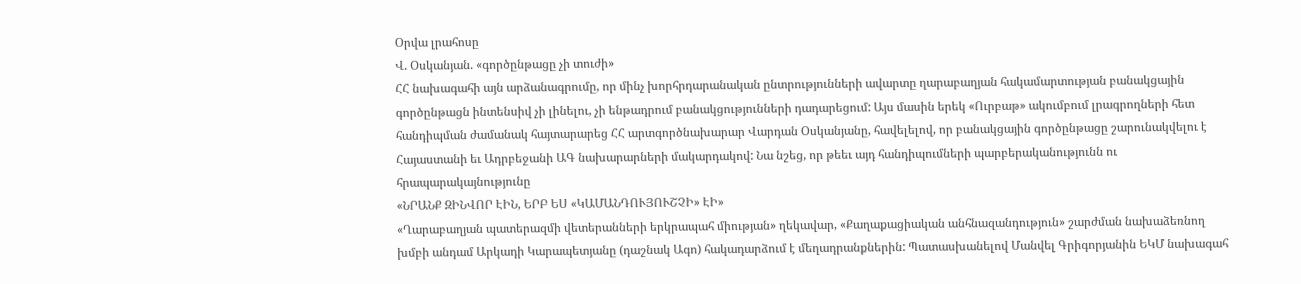Օրվա լրահոսը
Վ. Օսկանյան. «գործընթացը չի տուժի»
ՀՀ նախագահի այն արձանագրումը, որ մինչ խորհրդարանական ընտրությունների ավարտը ղարաբաղյան հակամարտության բանակցային գործընթացն ինտենսիվ չի լինելու, չի ենթադրում բանակցությունների դադարեցում: Այս մասին երեկ «Ուրբաթ» ակումբում լրագրողների հետ հանդիպման ժամանակ հայտարարեց ՀՀ արտգործնախարար Վարդան Օսկանյանը, հավելելով, որ բանակցային գործընթացը շարունակվելու է Հայաստանի եւ Ադրբեջանի ԱԳ նախարարների մակարդակով: Նա նշեց, որ թեեւ այդ հանդիպումների պարբերականությունն ու հրապարակայնությունը
«ՆՐԱՆՔ ԶԻՆՎՈՐ ԷԻՆ, ԵՐԲ ԵՍ «ԿԱՄԱՆԴՈՒՅՈՒՇՉԻ» ԷԻ»
«Ղարաբաղյան պատերազմի վետերանների երկրապահ միության» ղեկավար, «Քաղաքացիական անհնազանդություն» շարժման նախաձեռնող խմբի անդամ Արկադի Կարապետյանը (դաշնակ Ագո) հակադարձում է մեղադրանքներին: Պատասխանելով Մանվել Գրիգորյանին ԵԿՄ նախագահ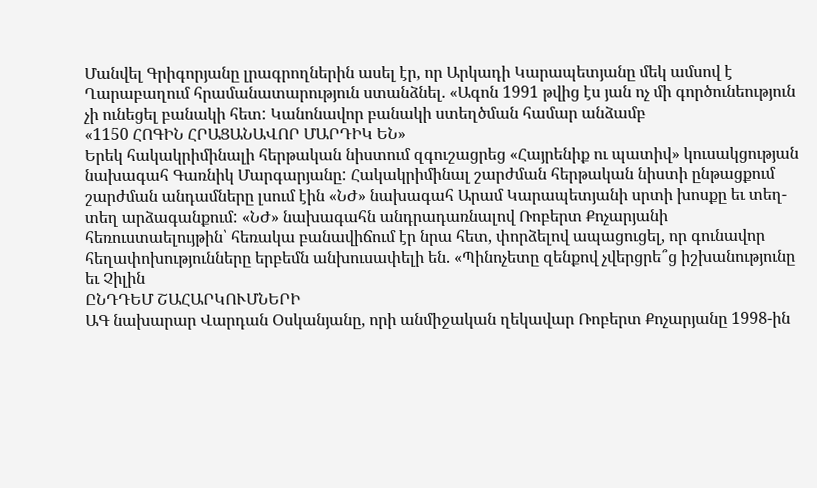Մանվել Գրիգորյանը լրագրողներին ասել էր, որ Արկադի Կարապետյանը մեկ ամսով է Ղարաբաղում հրամանատարություն ստանձնել. «Ագոն 1991 թվից էս յան ոչ մի գործունեություն չի ունեցել բանակի հետ: Կանոնավոր բանակի ստեղծման համար անձամբ
«1150 ՀՈԳԻՆ ՀՐԱՑԱՆԱՎՈՐ ՄԱՐԴԻԿ ԵՆ»
Երեկ հակակրիմինալի հերթական նիստում զգուշացրեց «Հայրենիք ու պատիվ» կուսակցության նախագահ Գառնիկ Մարգարյանը: Հակակրիմինալ շարժման հերթական նիստի ընթացքում շարժման անդամները լսում էին «ՆԺ» նախագահ Արամ Կարապետյանի սրտի խոսքը եւ տեղ-տեղ արձագանքում: «ՆԺ» նախագահն անդրադառնալով Ռոբերտ Քոչարյանի հեռուստաելույթին՝ հեռակա բանավիճում էր նրա հետ, փորձելով ապացուցել, որ գունավոր հեղափոխությունները երբեմն անխուսափելի են. «Պինոչետը զենքով չվերցրե՞ց իշխանությունը եւ Չիլին
ԸՆԴԴԵՄ ՇԱՀԱՐԿՈՒՄՆԵՐԻ
ԱԳ նախարար Վարդան Օսկանյանը, որի անմիջական ղեկավար Ռոբերտ Քոչարյանը 1998-ին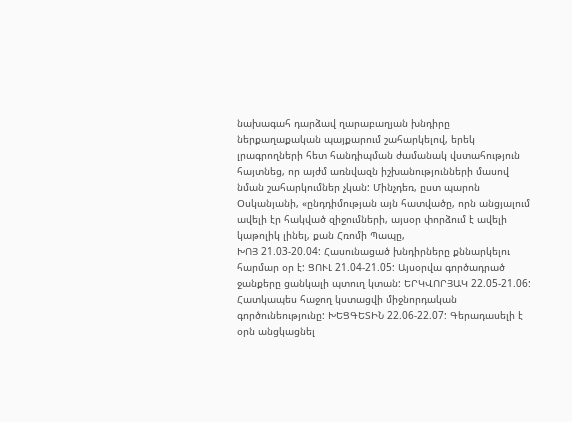նախագահ դարձավ ղարաբաղյան խնդիրը ներքաղաքական պայքարում շահարկելով, երեկ լրագրողների հետ հանդիպման ժամանակ վստահություն հայտնեց, որ այժմ առնվազն իշխանությունների մասով նման շահարկումներ չկան: Մինչդեռ, ըստ պարոն Օսկանյանի, «ընդդիմության այն հատվածը, որն անցյալում ավելի էր հակված զիջումների, այսօր փորձում է ավելի կաթոլիկ լինել, քան Հռոմի Պապը,
ԽՈՅ 21.03-20.04: Հասունացած խնդիրները քննարկելու հարմար օր է: ՑՈՒԼ 21.04-21.05: Այսօրվա գործադրած ջանքերը ցանկալի պտուղ կտան: ԵՐԿՎՈՐՅԱԿ 22.05-21.06: Հատկապես հաջող կստացվի միջնորդական գործունեությունը: ԽԵՑԳԵՏԻՆ 22.06-22.07: Գերադասելի է օրն անցկացնել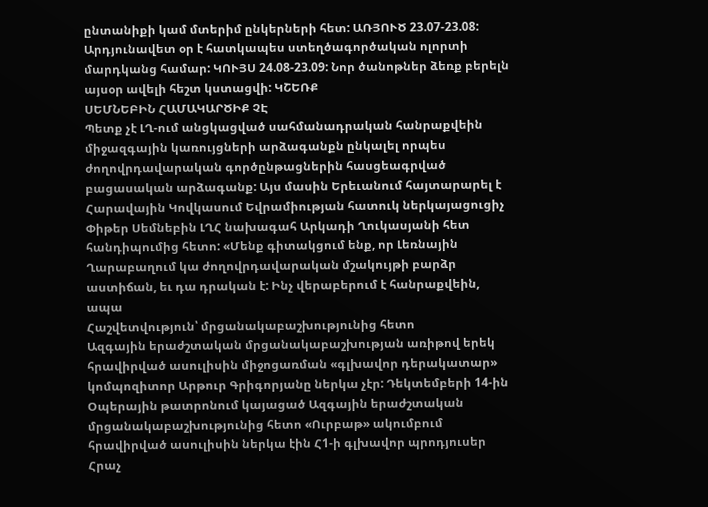ընտանիքի կամ մտերիմ ընկերների հետ: ԱՌՅՈՒԾ 23.07-23.08: Արդյունավետ օր է հատկապես ստեղծագործական ոլորտի մարդկանց համար: ԿՈՒՅՍ 24.08-23.09: Նոր ծանոթներ ձեռք բերելն այսօր ավելի հեշտ կստացվի: ԿՇԵՌՔ
ՍԵՄՆԵԲԻՆ ՀԱՄԱԿԱՐԾԻՔ ՉԷ
Պետք չէ ԼՂ-ում անցկացված սահմանադրական հանրաքվեին միջազգային կառույցների արձագանքն ընկալել որպես ժողովրդավարական գործընթացներին հասցեագրված բացասական արձագանք: Այս մասին Երեւանում հայտարարել է Հարավային Կովկասում Եվրամիության հատուկ ներկայացուցիչ Փիթեր Սեմնեբին ԼՂՀ նախագահ Արկադի Ղուկասյանի հետ հանդիպումից հետո: «Մենք գիտակցում ենք, որ Լեռնային Ղարաբաղում կա ժողովրդավարական մշակույթի բարձր աստիճան, եւ դա դրական է: Ինչ վերաբերում է հանրաքվեին, ապա
Հաշվետվություն՝ մրցանակաբաշխությունից հետո
Ազգային երաժշտական մրցանակաբաշխության առիթով երեկ հրավիրված ասուլիսին միջոցառման «գլխավոր դերակատար» կոմպոզիտոր Արթուր Գրիգորյանը ներկա չէր: Դեկտեմբերի 14-ին Օպերային թատրոնում կայացած Ազգային երաժշտական մրցանակաբաշխությունից հետո «Ուրբաթ» ակումբում հրավիրված ասուլիսին ներկա էին Հ1-ի գլխավոր պրոդյուսեր Հրաչ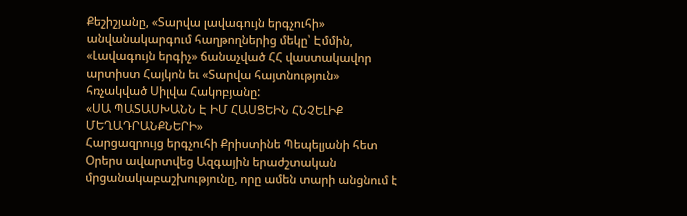Քեշիշյանը, «Տարվա լավագույն երգչուհի» անվանակարգում հաղթողներից մեկը՝ Էմմին, «Լավագույն երգիչ» ճանաչված ՀՀ վաստակավոր արտիստ Հայկոն եւ «Տարվա հայտնություն» հռչակված Սիլվա Հակոբյանը:
«ՍԱ ՊԱՏԱՍԽԱՆՆ Է ԻՄ ՀԱՍՑԵԻՆ ՀՆՉԵԼԻՔ ՄԵՂԱԴՐԱՆՔՆԵՐԻ»
Հարցազրույց երգչուհի Քրիստինե Պեպելյանի հետ Օրերս ավարտվեց Ազգային երաժշտական մրցանակաբաշխությունը, որը ամեն տարի անցնում է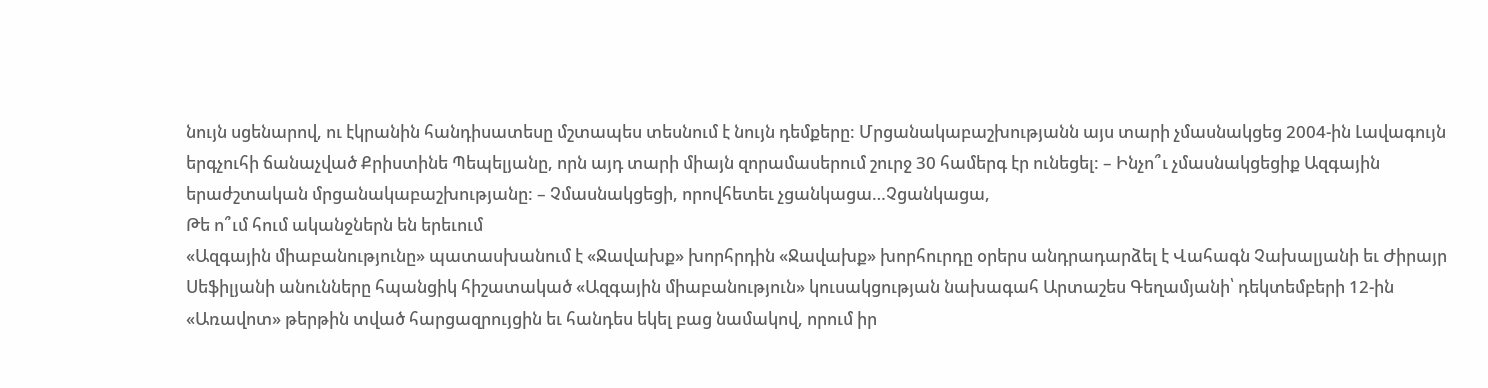նույն սցենարով, ու էկրանին հանդիսատեսը մշտապես տեսնում է նույն դեմքերը: Մրցանակաբաշխությանն այս տարի չմասնակցեց 2004-ին Լավագույն երգչուհի ճանաչված Քրիստինե Պեպելյանը, որն այդ տարի միայն զորամասերում շուրջ 30 համերգ էր ունեցել: – Ինչո՞ւ չմասնակցեցիք Ազգային երաժշտական մրցանակաբաշխությանը: – Չմասնակցեցի, որովհետեւ չցանկացա…Չցանկացա,
Թե ո՞ւմ հում ականջներն են երեւում
«Ազգային միաբանությունը» պատասխանում է «Ջավախք» խորհրդին «Ջավախք» խորհուրդը օրերս անդրադարձել է Վահագն Չախալյանի եւ Ժիրայր Սեֆիլյանի անունները հպանցիկ հիշատակած «Ազգային միաբանություն» կուսակցության նախագահ Արտաշես Գեղամյանի՝ դեկտեմբերի 12-ին «Առավոտ» թերթին տված հարցազրույցին եւ հանդես եկել բաց նամակով, որում իր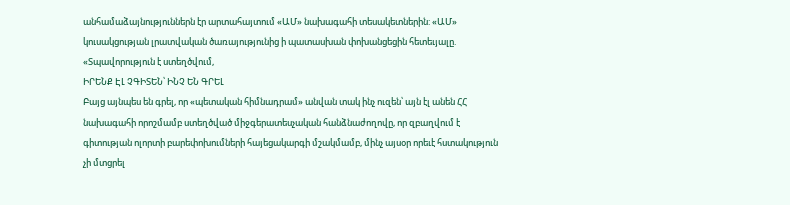անհամաձայնություններն էր արտահայտում «ԱՄ» նախագահի տեսակետներին: «ԱՄ» կուսակցության լրատվական ծառայությունից ի պատասխան փոխանցեցին հետեւյալը. «Տպավորություն է ստեղծվում,
ԻՐԵՆՔ ԷԼ ՉԳԻՏԵՆ՝ ԻՆՉ ԵՆ ԳՐԵԼ
Բայց այնպես են գրել, որ «պետական հիմնադրամ» անվան տակ ինչ ուզեն՝ այն էլ անեն ՀՀ նախագահի որոշմամբ ստեղծված միջգերատեսչական հանձնաժողովը, որ զբաղվում է գիտության ոլորտի բարեփոխումների հայեցակարգի մշակմամբ, մինչ այսօր որեւէ հստակություն չի մտցրել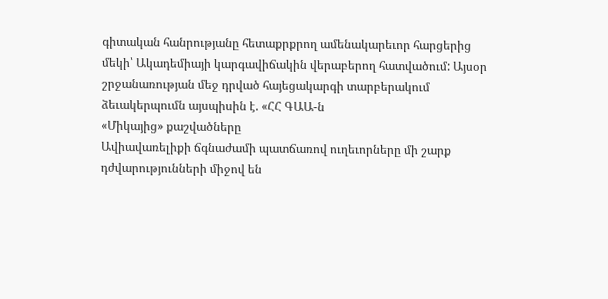գիտական հանրությանը հետաքրքրող ամենակարեւոր հարցերից մեկի՝ Ակադեմիայի կարգավիճակին վերաբերող հատվածում: Այսօր շրջանառության մեջ դրված հայեցակարգի տարբերակում ձեւակերպումն այսպիսին է. «ՀՀ ԳԱԱ-ն
«Միկայից» քաշվածները
Ավիավառելիքի ճգնաժամի պատճառով ուղեւորները մի շարք դժվարությունների միջով են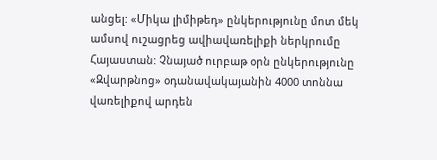անցել: «Միկա լիմիթեդ» ընկերությունը մոտ մեկ ամսով ուշացրեց ավիավառելիքի ներկրումը Հայաստան: Չնայած ուրբաթ օրն ընկերությունը «Զվարթնոց» օդանավակայանին 4000 տոննա վառելիքով արդեն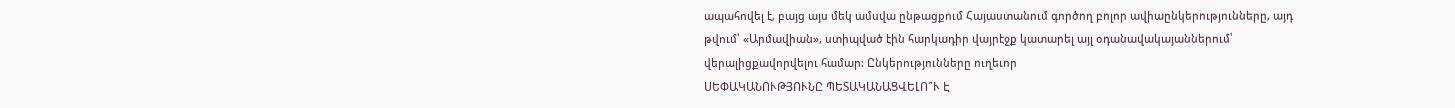ապահովել է, բայց այս մեկ ամսվա ընթացքում Հայաստանում գործող բոլոր ավիաընկերությունները, այդ թվում՝ «Արմավիան», ստիպված էին հարկադիր վայրէջք կատարել այլ օդանավակայաններում՝ վերալիցքավորվելու համար: Ընկերությունները ուղեւոր
ՍԵՓԱԿԱՆՈՒԹՅՈՒՆԸ ՊԵՏԱԿԱՆԱՑՎԵԼՈ՞Ւ Է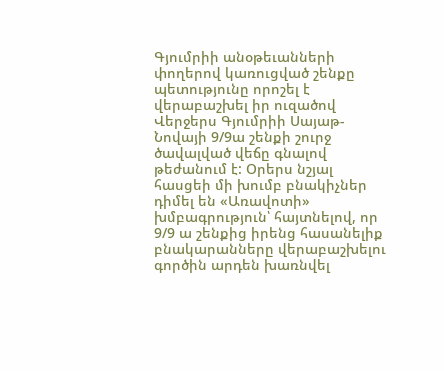Գյումրիի անօթեւանների փողերով կառուցված շենքը պետությունը որոշել է վերաբաշխել իր ուզածով Վերջերս Գյումրիի Սայաթ-Նովայի 9/9ա շենքի շուրջ ծավալված վեճը գնալով թեժանում է: Օրերս նշյալ հասցեի մի խումբ բնակիչներ դիմել են «Առավոտի» խմբագրություն՝ հայտնելով, որ 9/9 ա շենքից իրենց հասանելիք բնակարանները վերաբաշխելու գործին արդեն խառնվել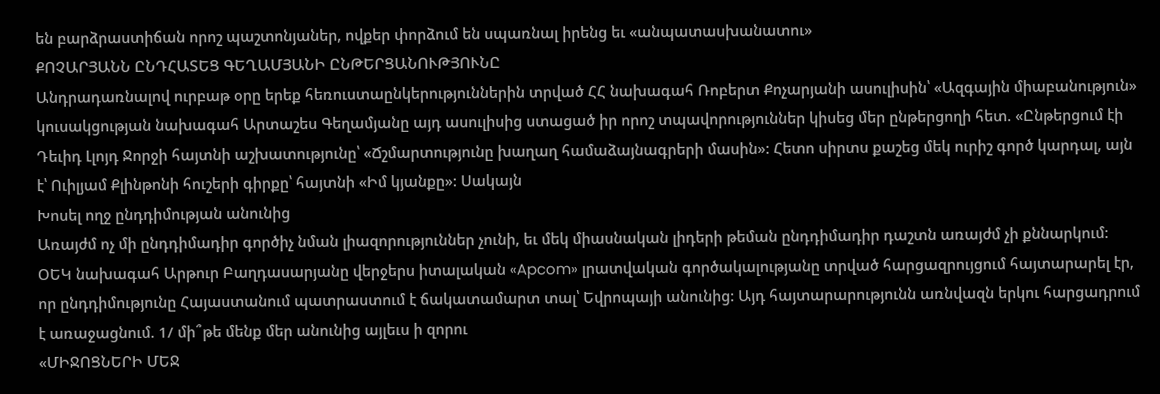են բարձրաստիճան որոշ պաշտոնյաներ, ովքեր փորձում են սպառնալ իրենց եւ «անպատասխանատու»
ՔՈՉԱՐՅԱՆՆ ԸՆԴՀԱՏԵՑ ԳԵՂԱՄՅԱՆԻ ԸՆԹԵՐՑԱՆՈՒԹՅՈՒՆԸ
Անդրադառնալով ուրբաթ օրը երեք հեռուստաընկերություններին տրված ՀՀ նախագահ Ռոբերտ Քոչարյանի ասուլիսին՝ «Ազգային միաբանություն» կուսակցության նախագահ Արտաշես Գեղամյանը այդ ասուլիսից ստացած իր որոշ տպավորություններ կիսեց մեր ընթերցողի հետ. «Ընթերցում էի Դեւիդ Լլոյդ Ջորջի հայտնի աշխատությունը՝ «Ճշմարտությունը խաղաղ համաձայնագրերի մասին»: Հետո սիրտս քաշեց մեկ ուրիշ գործ կարդալ, այն է՝ Ուիլյամ Քլինթոնի հուշերի գիրքը՝ հայտնի «Իմ կյանքը»: Սակայն
Խոսել ողջ ընդդիմության անունից
Առայժմ ոչ մի ընդդիմադիր գործիչ նման լիազորություններ չունի, եւ մեկ միասնական լիդերի թեման ընդդիմադիր դաշտն առայժմ չի քննարկում: ՕԵԿ նախագահ Արթուր Բաղդասարյանը վերջերս իտալական «Apcom» լրատվական գործակալությանը տրված հարցազրույցում հայտարարել էր, որ ընդդիմությունը Հայաստանում պատրաստում է ճակատամարտ տալ՝ Եվրոպայի անունից: Այդ հայտարարությունն առնվազն երկու հարցադրում է առաջացնում. 1/ մի՞թե մենք մեր անունից այլեւս ի զորու
«ՄԻՋՈՑՆԵՐԻ ՄԵՋ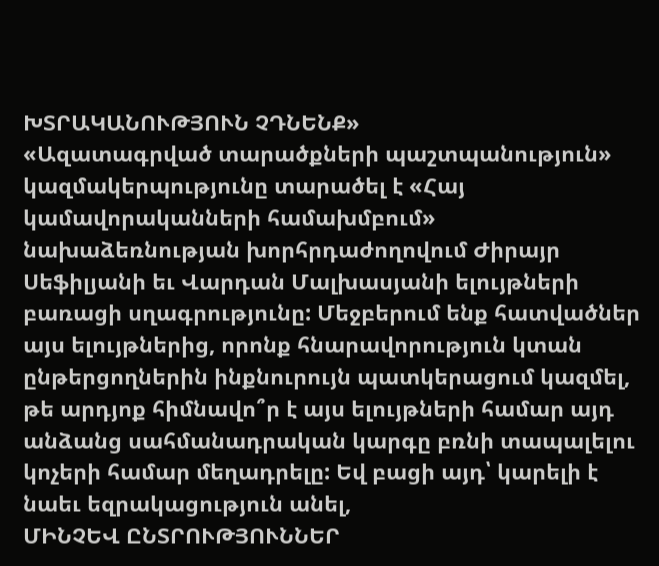ԽՏՐԱԿԱՆՈՒԹՅՈՒՆ ՉԴՆԵՆՔ»
«Ազատագրված տարածքների պաշտպանություն» կազմակերպությունը տարածել է «Հայ կամավորականների համախմբում» նախաձեռնության խորհրդաժողովում Ժիրայր Սեֆիլյանի եւ Վարդան Մալխասյանի ելույթների բառացի սղագրությունը: Մեջբերում ենք հատվածներ այս ելույթներից, որոնք հնարավորություն կտան ընթերցողներին ինքնուրույն պատկերացում կազմել, թե արդյոք հիմնավո՞ր է այս ելույթների համար այդ անձանց սահմանադրական կարգը բռնի տապալելու կոչերի համար մեղադրելը: Եվ բացի այդ՝ կարելի է նաեւ եզրակացություն անել,
ՄԻՆՉԵՎ ԸՆՏՐՈՒԹՅՈՒՆՆԵՐ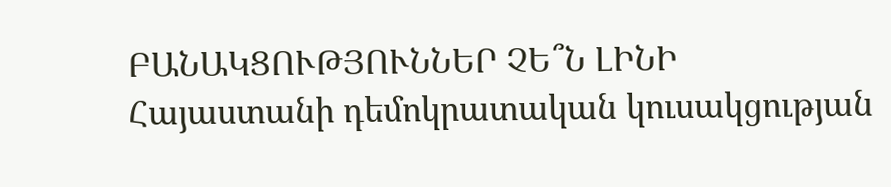ԲԱՆԱԿՑՈՒԹՅՈՒՆՆԵՐ ՉԵ՞Ն ԼԻՆԻ
Հայաստանի դեմոկրատական կուսակցության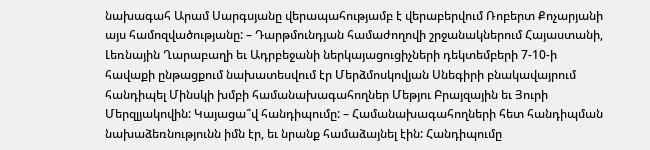նախագահ Արամ Սարգսյանը վերապահությամբ է վերաբերվում Ռոբերտ Քոչարյանի այս համոզվածությանը: – Դարթմունդյան համաժողովի շրջանակներում Հայաստանի, Լեռնային Ղարաբաղի եւ Ադրբեջանի ներկայացուցիչների դեկտեմբերի 7-10-ի հավաքի ընթացքում նախատեսվում էր Մերձմոսկովյան Սնեգիրի բնակավայրում հանդիպել Մինսկի խմբի համանախագահողներ Մեթյու Բրայզային եւ Յուրի Մերզլյակովին: Կայացա՞վ հանդիպումը: – Համանախագահողների հետ հանդիպման նախաձեռնությունն իմն էր, եւ նրանք համաձայնել էին: Հանդիպումը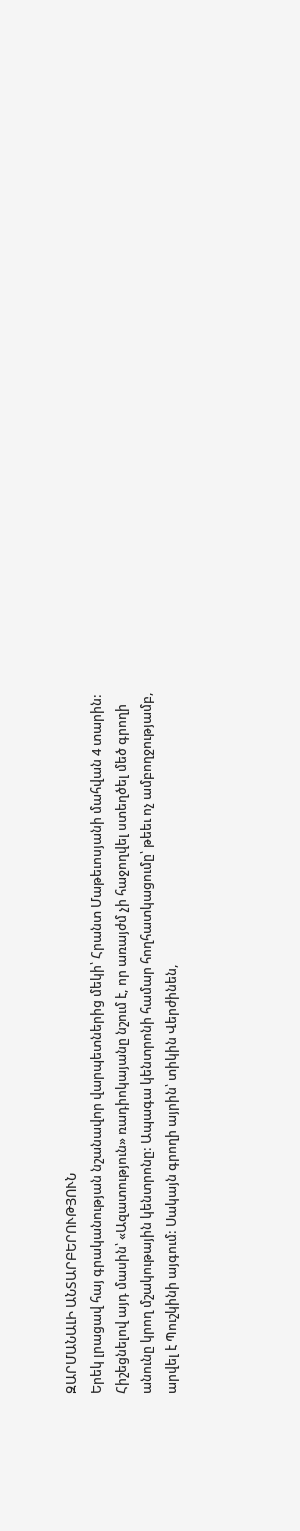ԶԱՐՄԱՆԱԼԻ ԱՆՏԱՐԲԵՐՈՒԹՅՈՒՆ
Երեկ լրացավ հայ գրականության նշանավոր վարպետներից մեկի՝ Հրանտ Մաթեւոսյանի մահվան 4 տարին: Հիշեցնելով այդ մասին՝ «Ազատություն» ռադիոկայանը նշում է, որ առայժմ չի հաջողվել ստեղծել մեծ գրողի անունը կրող մշակութային կենտրոնը: Ապագա կենտրոնի համար հողհատկացումը՝ թեեւ ոչ ամբողջությամբ, արվել է Պուշկինի այգում: Սակայն գրողի այրին՝ տիկին Վերժինեն,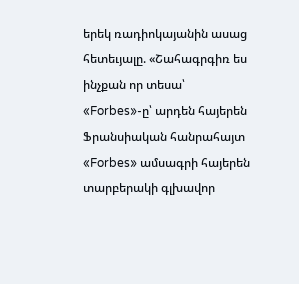երեկ ռադիոկայանին ասաց հետեւյալը. «Շահագրգիռ ես ինչքան որ տեսա՝
«Forbes»-ը՝ արդեն հայերեն
Ֆրանսիական հանրահայտ «Forbes» ամսագրի հայերեն տարբերակի գլխավոր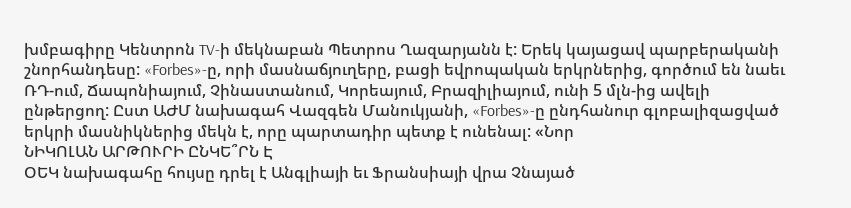խմբագիրը Կենտրոն TV-ի մեկնաբան Պետրոս Ղազարյանն է: Երեկ կայացավ պարբերականի շնորհանդեսը: «Forbes»-ը, որի մասնաճյուղերը, բացի եվրոպական երկրներից, գործում են նաեւ ՌԴ-ում, Ճապոնիայում, Չինաստանում, Կորեայում, Բրազիլիայում, ունի 5 մլն-ից ավելի ընթերցող: Ըստ ԱԺՄ նախագահ Վազգեն Մանուկյանի, «Forbes»-ը ընդհանուր գլոբալիզացված երկրի մասնիկներից մեկն է, որը պարտադիր պետք է ունենալ: «Նոր
ՆԻԿՈԼԱՆ ԱՐԹՈՒՐԻ ԸՆԿԵ՞ՐՆ Է
ՕԵԿ նախագահը հույսը դրել է Անգլիայի եւ Ֆրանսիայի վրա Չնայած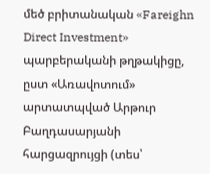մեծ բրիտանական «Fareighn Direct Investment» պարբերականի թղթակիցը, ըստ «Առավոտում» արտատպված Արթուր Բաղդասարյանի հարցազրույցի (տես՝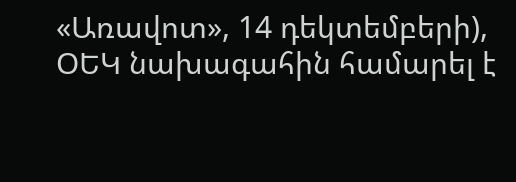«Առավոտ», 14 դեկտեմբերի), ՕԵԿ նախագահին համարել է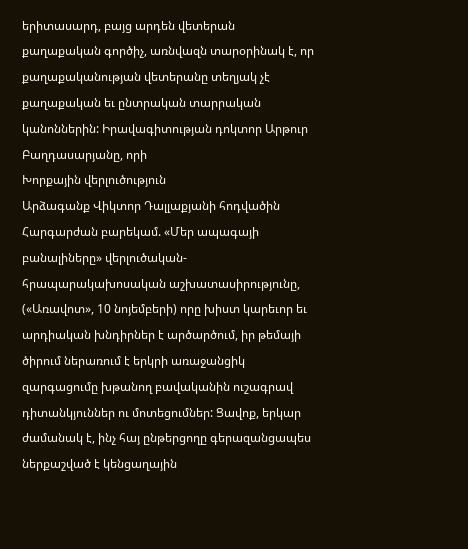երիտասարդ, բայց արդեն վետերան քաղաքական գործիչ, առնվազն տարօրինակ է, որ քաղաքականության վետերանը տեղյակ չէ քաղաքական եւ ընտրական տարրական կանոններին: Իրավագիտության դոկտոր Արթուր Բաղդասարյանը, որի
Խորքային վերլուծություն
Արձագանք Վիկտոր Դալլաքյանի հոդվածին Հարգարժան բարեկամ. «Մեր ապագայի բանալիները» վերլուծական-հրապարակախոսական աշխատասիրությունը, («Առավոտ», 10 նոյեմբերի) որը խիստ կարեւոր եւ արդիական խնդիրներ է արծարծում, իր թեմայի ծիրում ներառում է երկրի առաջանցիկ զարգացումը խթանող բավականին ուշագրավ դիտանկյուններ ու մոտեցումներ: Ցավոք, երկար ժամանակ է, ինչ հայ ընթերցողը գերազանցապես ներքաշված է կենցաղային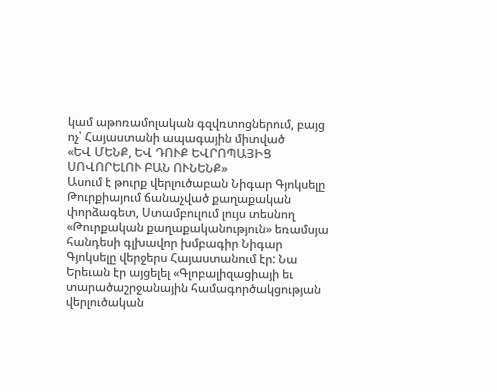կամ աթոռամոլական գզվռտոցներում, բայց ոչ՝ Հայաստանի ապագային միտված
«ԵՎ ՄԵՆՔ, ԵՎ ԴՈՒՔ ԵՎՐՈՊԱՅԻՑ ՍՈՎՈՐԵԼՈՒ ԲԱՆ ՈՒՆԵՆՔ»
Ասում է թուրք վերլուծաբան Նիգար Գյոկսելը Թուրքիայում ճանաչված քաղաքական փորձագետ, Ստամբուլում լույս տեսնող «Թուրքական քաղաքականություն» եռամսյա հանդեսի գլխավոր խմբագիր Նիգար Գյոկսելը վերջերս Հայաստանում էր: Նա Երեւան էր այցելել «Գլոբալիզացիայի եւ տարածաշրջանային համագործակցության վերլուծական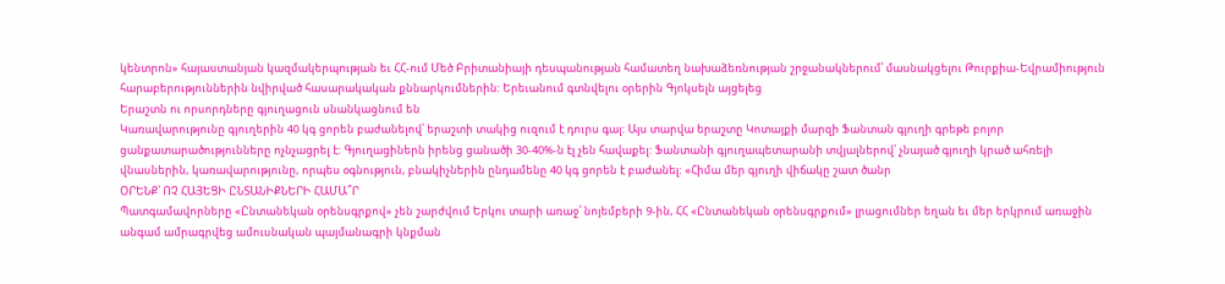կենտրոն» հայաստանյան կազմակերպության եւ ՀՀ-ում Մեծ Բրիտանիայի դեսպանության համատեղ նախաձեռնության շրջանակներում՝ մասնակցելու Թուրքիա-Եվրամիություն հարաբերություններին նվիրված հասարակական քննարկումներին: Երեւանում գտնվելու օրերին Գյոկսելն այցելեց
Երաշտն ու որսորդները գյուղացուն սնանկացնում են
Կառավարությունը գյուղերին 40 կգ ցորեն բաժանելով՝ երաշտի տակից ուզում է դուրս գալ: Այս տարվա երաշտը Կոտայքի մարզի Ֆանտան գյուղի գրեթե բոլոր ցանքատարածությունները ոչնչացրել է: Գյուղացիներն իրենց ցանածի 30-40%-ն էլ չեն հավաքել: Ֆանտանի գյուղապետարանի տվյալներով՝ չնայած գյուղի կրած ահռելի վնասներին, կառավարությունը, որպես օգնություն, բնակիչներին ընդամենը 40 կգ ցորեն է բաժանել: «Հիմա մեր գյուղի վիճակը շատ ծանր
ՕՐԵՆՔ՝ ՈՉ ՀԱՅԵՑԻ ԸՆՏԱՆԻՔՆԵՐԻ ՀԱՄԱ՞Ր
Պատգամավորները «Ընտանեկան օրենսգրքով» չեն շարժվում Երկու տարի առաջ՝ նոյեմբերի 9-ին, ՀՀ «Ընտանեկան օրենսգրքում» լրացումներ եղան եւ մեր երկրում առաջին անգամ ամրագրվեց ամուսնական պայմանագրի կնքման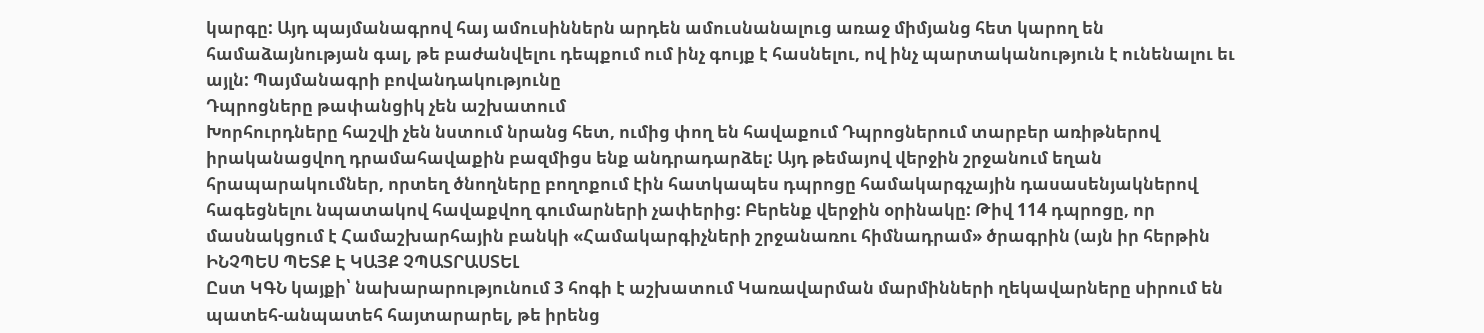կարգը: Այդ պայմանագրով հայ ամուսիններն արդեն ամուսնանալուց առաջ միմյանց հետ կարող են համաձայնության գալ, թե բաժանվելու դեպքում ում ինչ գույք է հասնելու, ով ինչ պարտականություն է ունենալու եւ այլն: Պայմանագրի բովանդակությունը
Դպրոցները թափանցիկ չեն աշխատում
Խորհուրդները հաշվի չեն նստում նրանց հետ, ումից փող են հավաքում Դպրոցներում տարբեր առիթներով իրականացվող դրամահավաքին բազմիցս ենք անդրադարձել: Այդ թեմայով վերջին շրջանում եղան հրապարակումներ, որտեղ ծնողները բողոքում էին հատկապես դպրոցը համակարգչային դասասենյակներով հագեցնելու նպատակով հավաքվող գումարների չափերից: Բերենք վերջին օրինակը: Թիվ 114 դպրոցը, որ մասնակցում է Համաշխարհային բանկի «Համակարգիչների շրջանառու հիմնադրամ» ծրագրին (այն իր հերթին
ԻՆՉՊԵՍ ՊԵՏՔ Է ԿԱՅՔ ՉՊԱՏՐԱՍՏԵԼ
Ըստ ԿԳՆ կայքի՝ նախարարությունում 3 հոգի է աշխատում Կառավարման մարմինների ղեկավարները սիրում են պատեհ-անպատեհ հայտարարել, թե իրենց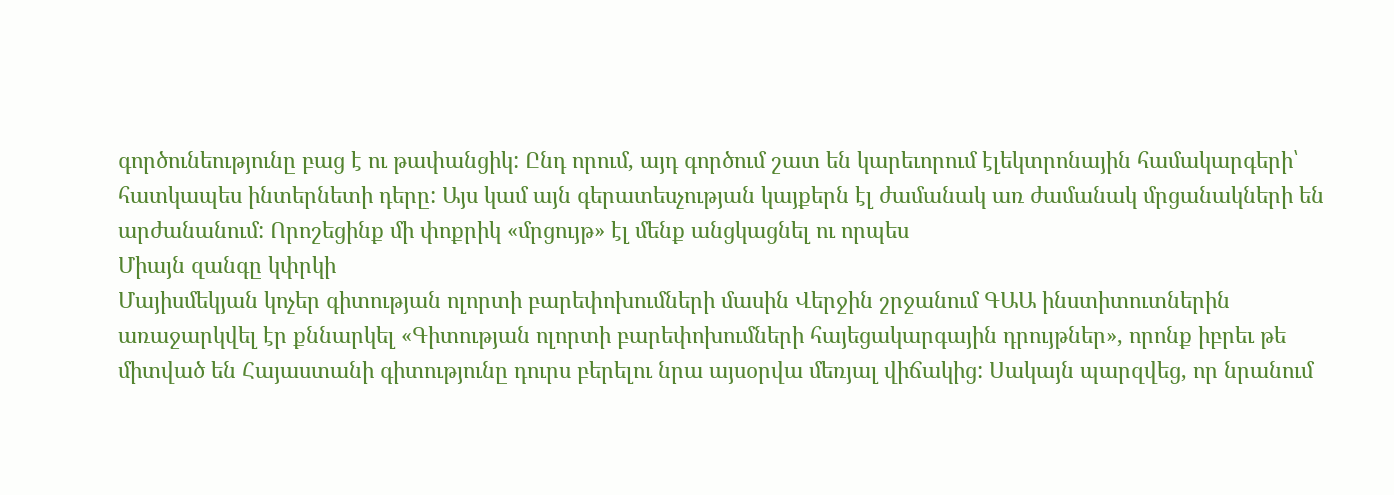գործունեությունը բաց է ու թափանցիկ: Ընդ որում, այդ գործում շատ են կարեւորում էլեկտրոնային համակարգերի՝ հատկապես ինտերնետի դերը: Այս կամ այն գերատեսչության կայքերն էլ ժամանակ առ ժամանակ մրցանակների են արժանանում: Որոշեցինք մի փոքրիկ «մրցույթ» էլ մենք անցկացնել ու որպես
Միայն զանգը կփրկի
Մայիսմեկյան կոչեր գիտության ոլորտի բարեփոխումների մասին Վերջին շրջանում ԳԱԱ ինստիտուտներին առաջարկվել էր քննարկել «Գիտության ոլորտի բարեփոխումների հայեցակարգային դրույթներ», որոնք իբրեւ թե միտված են Հայաստանի գիտությունը դուրս բերելու նրա այսօրվա մեռյալ վիճակից: Սակայն պարզվեց, որ նրանում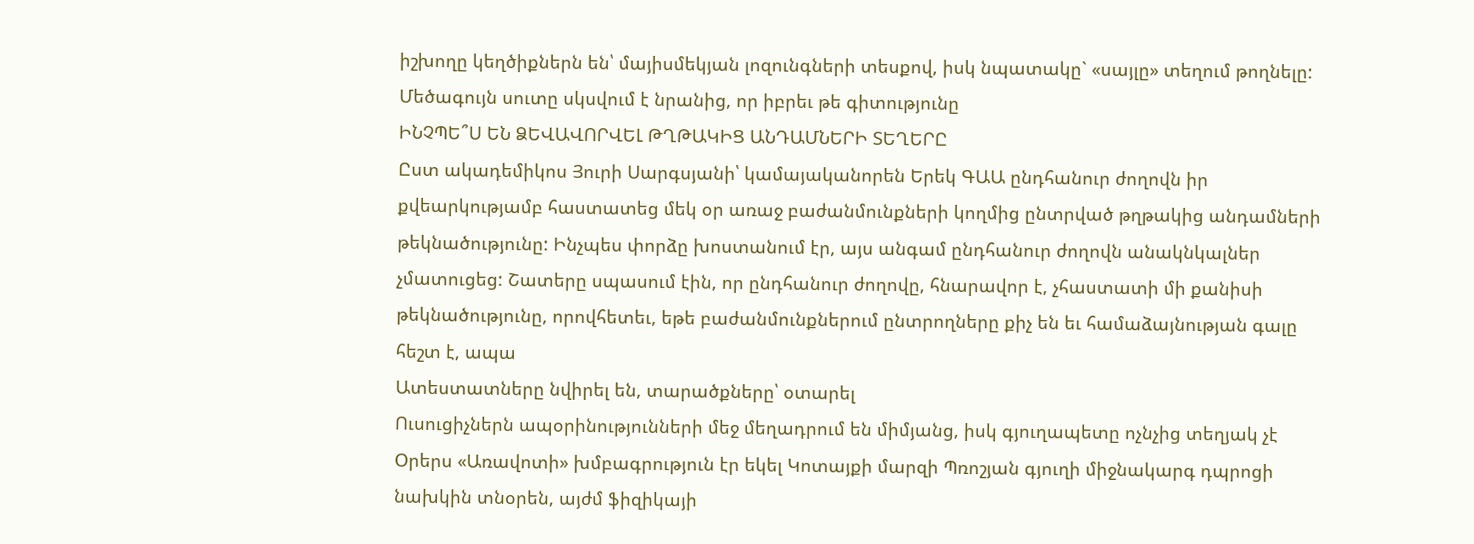իշխողը կեղծիքներն են՝ մայիսմեկյան լոզունգների տեսքով, իսկ նպատակը` «սայլը» տեղում թողնելը: Մեծագույն սուտը սկսվում է նրանից, որ իբրեւ թե գիտությունը
ԻՆՉՊԵ՞Ս ԵՆ ՁԵՎԱՎՈՐՎԵԼ ԹՂԹԱԿԻՑ ԱՆԴԱՄՆԵՐԻ ՏԵՂԵՐԸ
Ըստ ակադեմիկոս Յուրի Սարգսյանի՝ կամայականորեն Երեկ ԳԱԱ ընդհանուր ժողովն իր քվեարկությամբ հաստատեց մեկ օր առաջ բաժանմունքների կողմից ընտրված թղթակից անդամների թեկնածությունը: Ինչպես փորձը խոստանում էր, այս անգամ ընդհանուր ժողովն անակնկալներ չմատուցեց: Շատերը սպասում էին, որ ընդհանուր ժողովը, հնարավոր է, չհաստատի մի քանիսի թեկնածությունը, որովհետեւ, եթե բաժանմունքներում ընտրողները քիչ են եւ համաձայնության գալը հեշտ է, ապա
Ատեստատները նվիրել են, տարածքները՝ օտարել
Ուսուցիչներն ապօրինությունների մեջ մեղադրում են միմյանց, իսկ գյուղապետը ոչնչից տեղյակ չէ Օրերս «Առավոտի» խմբագրություն էր եկել Կոտայքի մարզի Պռոշյան գյուղի միջնակարգ դպրոցի նախկին տնօրեն, այժմ ֆիզիկայի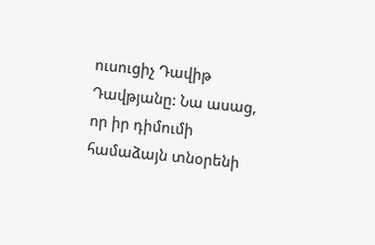ուսուցիչ Դավիթ Դավթյանը: Նա ասաց, որ իր դիմումի համաձայն տնօրենի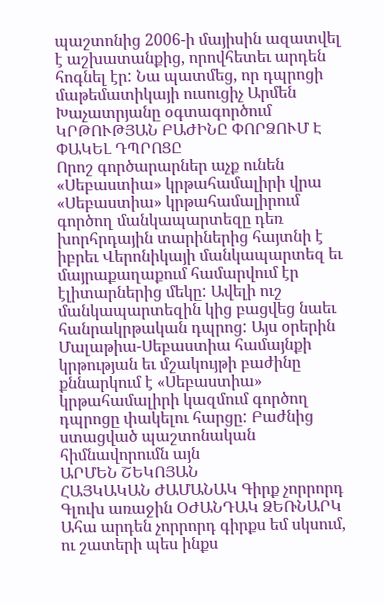պաշտոնից 2006-ի մայիսին ազատվել է աշխատանքից, որովհետեւ արդեն հոգնել էր: Նա պատմեց, որ դպրոցի մաթեմատիկայի ուսուցիչ Արմեն Խաչատրյանը օգտագործում
ԿՐԹՈՒԹՅԱՆ ԲԱԺԻՆԸ ՓՈՐՁՈՒՄ Է ՓԱԿԵԼ ԴՊՐՈՑԸ
Որոշ գործարարներ աչք ունեն «Սեբաստիա» կրթահամալիրի վրա «Սեբաստիա» կրթահամալիրում գործող մանկապարտեզը դեռ խորհրդային տարիներից հայտնի է իբրեւ Վերոնիկայի մանկապարտեզ եւ մայրաքաղաքում համարվում էր էլիտարներից մեկը: Ավելի ուշ մանկապարտեզին կից բացվեց նաեւ հանրակրթական դպրոց: Այս օրերին Մալաթիա-Սեբաստիա համայնքի կրթության եւ մշակույթի բաժինը քննարկում է «Սեբաստիա» կրթահամալիրի կազմում գործող դպրոցը փակելու հարցը: Բաժնից ստացված պաշտոնական հիմնավորումն այն
ԱՐՄԵՆ ՇԵԿՈՅԱՆ
ՀԱՅԿԱԿԱՆ ԺԱՄԱՆԱԿ Գիրք չորրորդ Գլուխ առաջին ՕԺԱՆԴԱԿ ՁԵՌՆԱՐԿ Ահա արդեն չորրորդ գիրքս եմ սկսում, ու շատերի պես ինքս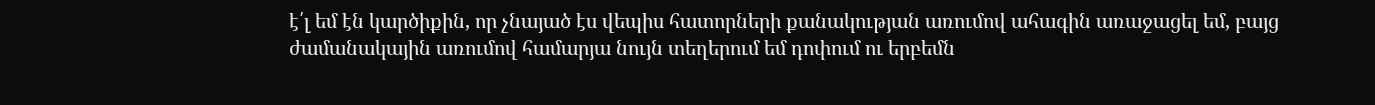է՛լ եմ էն կարծիքին, որ չնայած էս վեպիս հատորների քանակության առումով ահագին առաջացել եմ, բայց ժամանակային առումով համարյա նույն տեղերում եմ դոփում ու երբեմն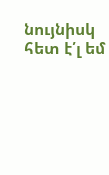նույնիսկ հետ է՛լ եմ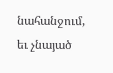նահանջում, եւ չնայած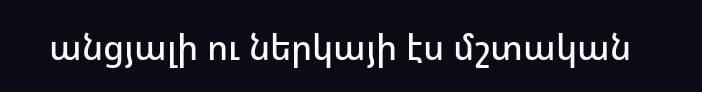անցյալի ու ներկայի էս մշտական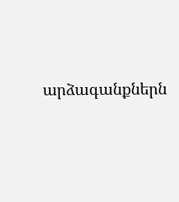արձագանքներն